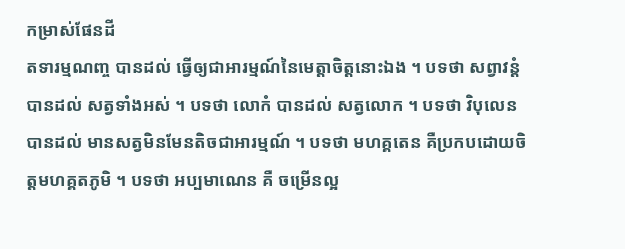កម្រាស់ផែនដី
តទារម្មណញ្ច បានដល់ ធ្វើឲ្យជាអារម្មណ៍នៃមេត្តាចិត្តនោះឯង ។ បទថា សព្វាវន្តំ បានដល់ សត្វទាំងអស់ ។ បទថា លោកំ បានដល់ សត្វលោក ។ បទថា វិបុលេន បានដល់ មានសត្វមិនមែនតិចជាអារម្មណ៍ ។ បទថា មហគ្គតេន គឺប្រកបដោយចិត្តមហគ្គតភូមិ ។ បទថា អប្បមាណេន គឺ ចម្រើនល្អ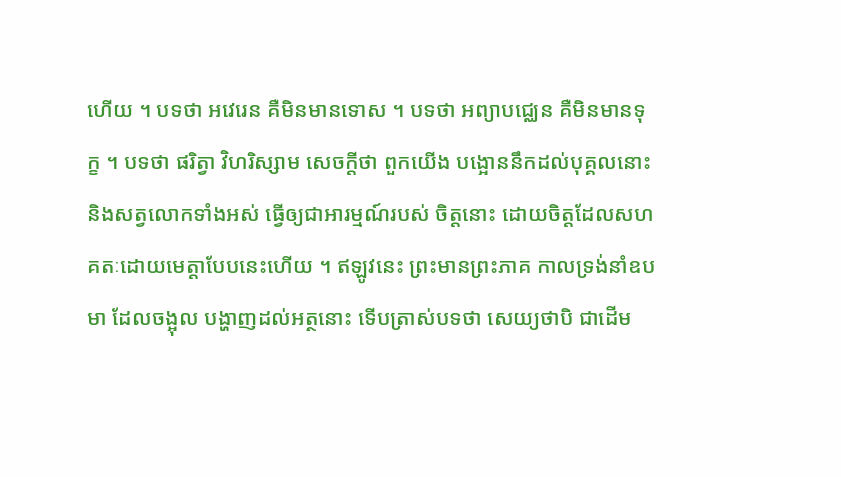ហើយ ។ បទថា អវេរេន គឺមិនមានទោស ។ បទថា អព្យាបជ្ឈេន គឺមិនមានទុក្ខ ។ បទថា ផរិត្វា វិហរិស្សាម សេចក្តីថា ពួកយើង បង្អោននឹកដល់បុគ្គលនោះ និងសត្វលោកទាំងអស់ ធ្វើឲ្យជាអារម្មណ៍របស់ ចិត្តនោះ ដោយចិត្តដែលសហគតៈដោយមេត្តាបែបនេះហើយ ។ ឥឡូវនេះ ព្រះមានព្រះភាគ កាលទ្រង់នាំឧបមា ដែលចង្អុល បង្ហាញដល់អត្ថនោះ ទើបត្រាស់បទថា សេយ្យថាបិ ជាដើម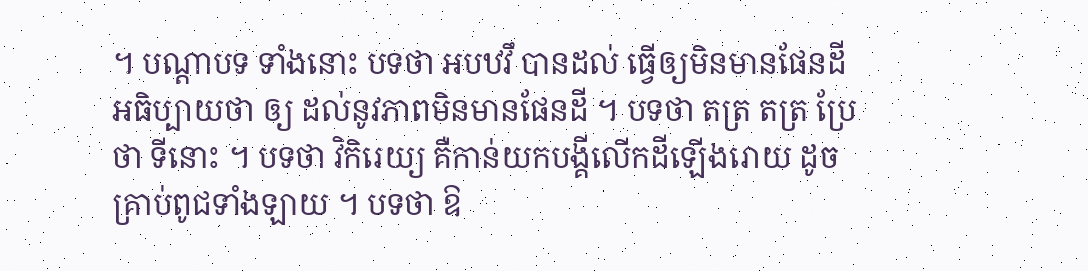។ បណ្តាបទ ទាំងនោះ បទថា អបឋវឹ បានដល់ ធ្វើឲ្យមិនមានផែនដី អធិប្បាយថា ឲ្យ ដល់នូវភាពមិនមានផែនដី ។ បទថា តត្រ តត្រ ប្រែថា ទីនោះ ។ បទថា វិកិរេយ្យ គឺកាន់យកបង្គីលើកដីឡើងរោយ ដូចគ្រាប់ពូជទាំងឡាយ ។ បទថា ឱ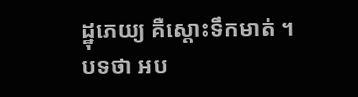ដ្ឋុភេយ្យ គឺស្តោះទឹកមាត់ ។ បទថា អប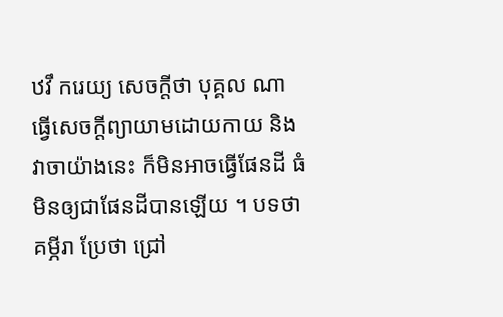ឋវឹ ករេយ្យ សេចក្តីថា បុគ្គល ណា ធ្វើសេចក្តីព្យាយាមដោយកាយ និងវាចាយ៉ាងនេះ ក៏មិនអាចធ្វើផែនដី ធំមិនឲ្យជាផែនដីបានឡើយ ។ បទថា គម្ភីរា ប្រែថា ជ្រៅ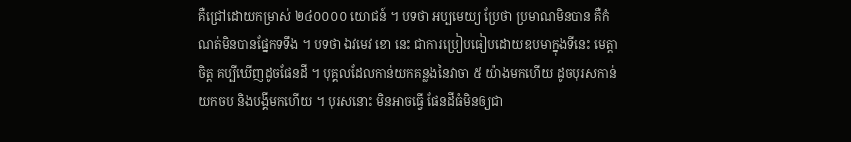គឺជ្រៅដោយកម្រាស់ ២៤០០០០ យោជន៍ ។ បទថា អប្បមេយ្យ ប្រែថា ប្រមាណមិនបាន គឺកំណត់មិនបានផ្នែកទទឹង ។ បទថា ឯវមេវ ខោ នេះ ជាការប្រៀបធៀបដោយឧបមាក្នុងទីនេះ មេត្តាចិត្ត គប្បីឃើញដូចផែនដី ។ បុគ្គលដែលកាន់យកគន្លងនៃវាចា ៥ យ៉ាងមកហើយ ដូចបុរសកាន់យកចប និងបង្គីមកហើយ ។ បុរសនោះ មិនអាចធ្វើ ផែនដីធំមិនឲ្យជា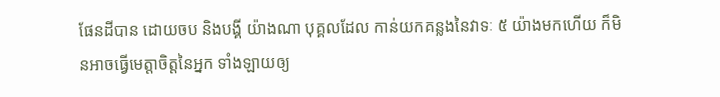ផែនដីបាន ដោយចប និងបង្គី យ៉ាងណា បុគ្គលដែល កាន់យកគន្លងនៃវាទៈ ៥ យ៉ាងមកហើយ ក៏មិនអាចធ្វើមេត្តាចិត្តនៃអ្នក ទាំងឡាយឲ្យ